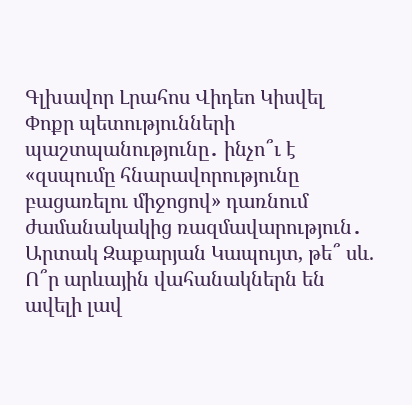Գլխավոր Լրահոս Վիդեո Կիսվել
Փոքր պետությունների պաշտպանությունը․ ինչո՞ւ է «զսպումը հնարավորությունը բացառելու միջոցով» դառնում ժամանակակից ռազմավարություն․ Արտակ Զաքարյան Կապույտ, թե՞ սև. Ո՞ր արևային վահանակներն են ավելի լավ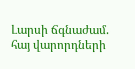Լարսի ճգնաժամ. հայ վարորդների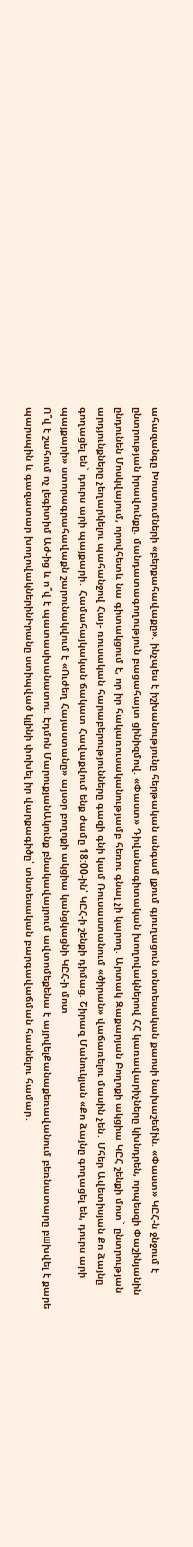ահազանգը Խոստումների «բերքահավաքը». ինչպես է իշխանությունը հերթական անգամ լքում գյուղացուն տնտեսական քաոսի նախաշեմին. «Փաստ» ԿԸՀ-ն ջնջում է ընտրության իրավունքը. մանդատագողություն բացահայտ ցինիզմով. «Փաստ» Դիվանագիտական խողովակներով ՀՀ կառավարիչները կխնդրեն, որպեսզի Փաշինյանին ընդունեն Մոսկվայում, որովհետև նա գիտակցում է, որ իր հակառուսականությամբ հեռու գնալ չի կարող. Արտակ Զաքարյան Բողոքի ակցիա ԿԸՀ շենքի մոտ` ընտրության արդյունքները չեղարկելու պահանջով Հայ- ռուսական հարաբերությունները գազի գնի կամ Ռուսաստանում «ծիրան» վաճառելու մասին չեն․ Մհեր Ավետիսյան Քո ձայնը գողացել են` դուրս արի պայքարի․ Համահայկական ճակատ Հավաքվում ենք ժամը 18:00-ին՝ ԿԸՀ-ի շենքի դիմաց. Շիրազ Մանուկյան «Քո ձայնը գողացել են, դուրս արի պայքարի» ստորագրահավաքն շարունակվում է «Ուժեղ Հայաստանը» այսօր բողոքի ակցիա կանցկացնի ԿԸՀ-ի մոտ
Ո՞վ է շահում ոչ լեգիտիմ Աժ-ից և ո՞վ է պատասխանատու. Էդմոն ՄարուքյանԱկունք բնակավայրում ավտոմեքենա է այրվելՔանաքեռավանում բեռնատարը բшխվել է քարե պարսպին և գազատար խողովակներինԻրանը ստիպված կլինի փոխել իր վարքագիծը՝ տնտեսական բարգավաճման հասնելու համար․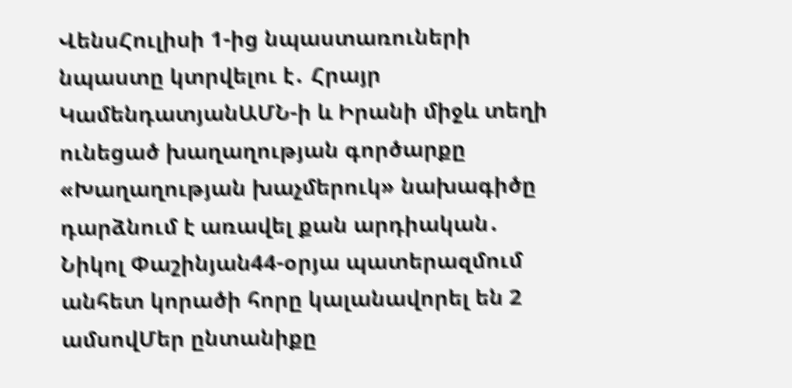ՎենսՀուլիսի 1-ից նպաստառուների նպաստը կտրվելու է․ Հրայր ԿամենդատյանԱՄՆ-ի և Իրանի միջև տեղի ունեցած խաղաղության գործարքը «Խաղաղության խաչմերուկ» նախագիծը դարձնում է առավել քան արդիական․ Նիկոլ Փաշինյան44-օրյա պատերազմում անհետ կորածի հորը կալանավորել են 2 ամսովՄեր ընտանիքը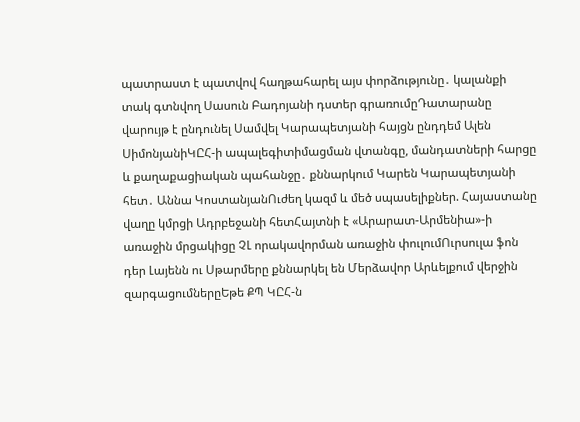պատրաստ է պատվով հաղթահարել այս փորձությունը․ կալանքի տակ գտնվող Սասուն Բադոյանի դստեր գրառումըԴատարանը վարույթ է ընդունել Սամվել Կարապետյանի հայցն ընդդեմ Ալեն ՍիմոնյանիԿԸՀ-ի ապալեգիտիմացման վտանգը, մանդատների հարցը և քաղաքացիական պահանջը․ քննարկում Կարեն Կարապետյանի հետ․ Աննա ԿոստանյանՈւժեղ կազմ և մեծ սպասելիքներ. Հայաստանը վաղը կմրցի Ադրբեջանի հետՀայտնի է «Արարատ-Արմենիա»-ի առաջին մրցակիցը ՉԼ որակավորման առաջին փուլումՈւրսուլա ֆոն դեր Լայենն ու Սթարմերը քննարկել են Մերձավոր Արևելքում վերջին զարգացումներըԵթե ՔՊ ԿԸՀ-ն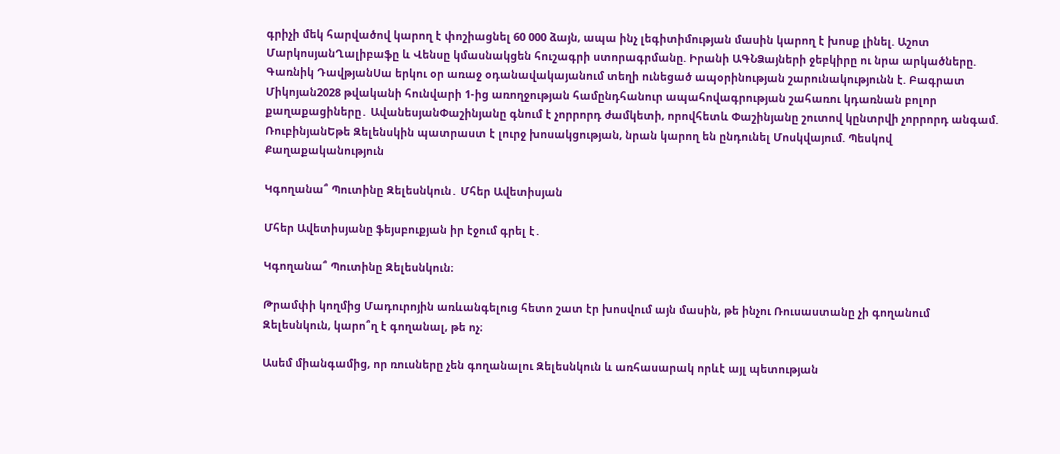գրիչի մեկ հարվածով կարող է փոշիացնել 60 000 ձայն, ապա ինչ լեգիտիմության մասին կարող է խոսք լինել. Աշոտ ՄարկոսյանՂալիբաֆը և Վենսը կմասնակցեն հուշագրի ստորագրմանը. Իրանի ԱԳՆՁայների ջեբկիրը ու նրա արկածները. Գառնիկ ԴավթյանՍա երկու օր առաջ օդանավակայանում տեղի ունեցած ապօրինության շարունակությունն է. Բագրատ Միկոյան2028 թվականի հունվարի 1-ից առողջության համընդհանուր ապահովագրության շահառու կդառնան բոլոր քաղաքացիները․ ԱվանեսյանՓաշինյանը գնում է չորրորդ ժամկետի, որովհետև Փաշինյանը շուտով կընտրվի չորրորդ անգամ. ՌուբինյանԵթե Զելենսկին պատրաստ է լուրջ խոսակցության, նրան կարող են ընդունել Մոսկվայում. Պեսկով
Քաղաքականություն

Կգողանա՞ Պուտինը Զելեսնկուն․ Մհեր Ավետիսյան

Մհեր Ավետիսյանը ֆեյսբուքյան իր էջում գրել է․

Կգողանա՞ Պուտինը Զելեսնկուն։

Թրամփի կողմից Մադուրոյին առևանգելուց հետո շատ էր խոսվում այն մասին, թե ինչու Ռուսաստանը չի գողանում Զելեսնկուն, կարո՞ղ է գողանալ, թե ոչ։

Ասեմ միանգամից, որ ռուսները չեն գողանալու Զելեսնկուն և առհասարակ որևէ այլ պետության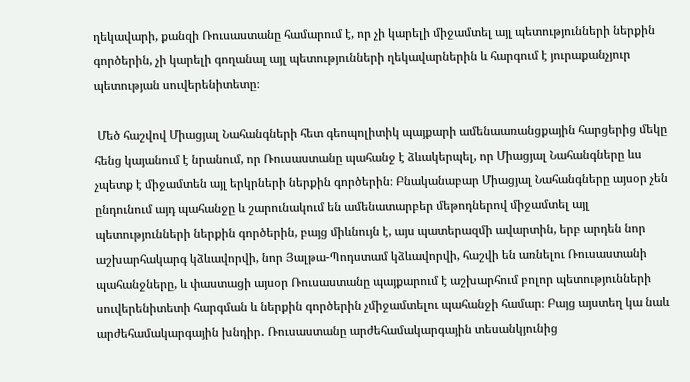ղեկավարի, քանզի Ռուսաստանը համարում է, որ չի կարելի միջամտել այլ պետությունների ներքին գործերին, չի կարելի գողանալ այլ պետությունների ղեկավարներին և հարգում է յուրաքանչյուր պետության սուվերենիտետը։

 Մեծ հաշվով Միացյալ Նահանգների հետ գեոպոլիտիկ պայքարի ամենաառանցքային հարցերից մեկը հենց կայանում է նրանում, որ Ռուսաստանը պահանջ է ձևակերպել, որ Միացյալ Նահանգները ևս չպետք է միջամտեն այլ երկրների ներքին գործերին։ Բնականաբար Միացյալ Նահանգները այսօր չեն ընդունում այդ պահանջը և շարունակում են ամենատարբեր մեթոդներով միջամտել այլ պետությունների ներքին գործերին, բայց միևնույն է, այս պատերազմի ավարտին, երբ արդեն նոր աշխարհակարգ կձևավորվի, նոր Յալթա-Պոդստամ կձևավորվի, հաշվի են առնելու Ռուսաստանի պահանջները, և փաստացի այսօր Ռուսաստանը պայքարում է աշխարհում բոլոր պետությունների սուվերենիտետի հարգման և ներքին գործերին չմիջամտելու պահանջի համար։ Բայց այստեղ կա նաև արժեհամակարգային խնդիր․ Ռուսաստանը արժեհամակարգային տեսանկյունից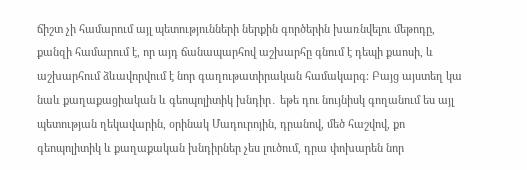ճիշտ չի համարում այլ պետությունների ներքին գործերին խառնվելու մեթոդը, քանզի համարում է, որ այդ ճանապարհով աշխարհը գնում է դեպի քաոսի, և աշխարհում ձևավորվում է նոր գաղութատիրական համակարգ։ Բայց այստեղ կա նաև քաղաքացիական և գեոպոլիտիկ խնդիր․ եթե դու նույնիսկ գողանում ես այլ պետության ղեկավարին, օրինակ Մադուրոյին, դրանով, մեծ հաշվով, քո գեոպոլիտիկ և քաղաքական խնդիրներ չես լուծում, դրա փոխարեն նոր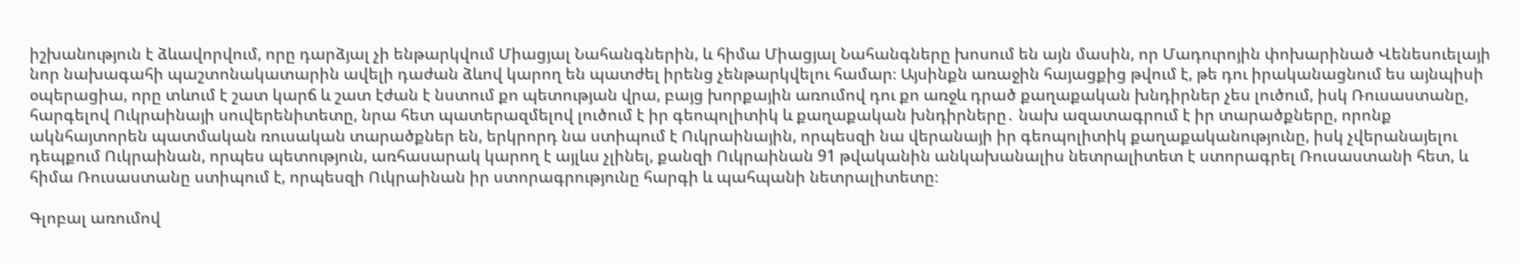իշխանություն է ձևավորվում, որը դարձյալ չի ենթարկվում Միացյալ Նահանգներին, և հիմա Միացյալ Նահանգները խոսում են այն մասին, որ Մադուրոյին փոխարինած Վենեսուելայի նոր նախագահի պաշտոնակատարին ավելի դաժան ձևով կարող են պատժել իրենց չենթարկվելու համար։ Այսինքն առաջին հայացքից թվում է, թե դու իրականացնում ես այնպիսի օպերացիա, որը տևում է շատ կարճ և շատ էժան է նստում քո պետության վրա, բայց խորքային առումով դու քո առջև դրած քաղաքական խնդիրներ չես լուծում, իսկ Ռուսաստանը, հարգելով Ուկրաինայի սուվերենիտետը, նրա հետ պատերազմելով լուծում է իր գեոպոլիտիկ և քաղաքական խնդիրները․ նախ ազատագրում է իր տարածքները, որոնք ակնհայտորեն պատմական ռուսական տարածքներ են, երկրորդ նա ստիպում է Ուկրաինային, որպեսզի նա վերանայի իր գեոպոլիտիկ քաղաքականությունը, իսկ չվերանայելու դեպքում Ուկրաինան, որպես պետություն, առհասարակ կարող է այլևս չլինել, քանզի Ուկրաինան 91 թվականին անկախանալիս նետրալիտետ է ստորագրել Ռուսաստանի հետ, և հիմա Ռուսաստանը ստիպում է, որպեսզի Ուկրաինան իր ստորագրությունը հարգի և պահպանի նետրալիտետը։

Գլոբալ առումով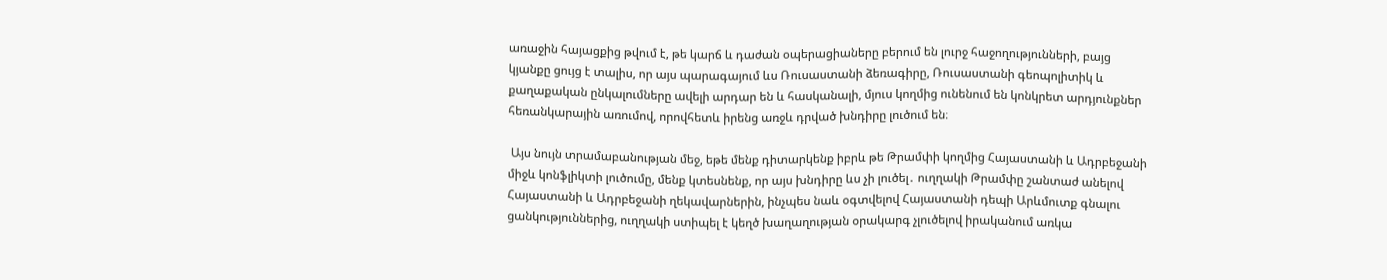առաջին հայացքից թվում է, թե կարճ և դաժան օպերացիաները բերում են լուրջ հաջողությունների, բայց կյանքը ցույց է տալիս, որ այս պարագայում ևս Ռուսաստանի ձեռագիրը, Ռուսաստանի գեոպոլիտիկ և քաղաքական ընկալումները ավելի արդար են և հասկանալի, մյուս կողմից ունենում են կոնկրետ արդյունքներ հեռանկարային առումով, որովհետև իրենց առջև դրված խնդիրը լուծում են։

 Այս նույն տրամաբանության մեջ, եթե մենք դիտարկենք իբրև թե Թրամփի կողմից Հայաստանի և Ադրբեջանի միջև կոնֆլիկտի լուծումը, մենք կտեսնենք, որ այս խնդիրը ևս չի լուծել․ ուղղակի Թրամփը շանտաժ անելով Հայաստանի և Ադրբեջանի ղեկավարներին, ինչպես նաև օգտվելով Հայաստանի դեպի Արևմուտք գնալու ցանկություններից, ուղղակի ստիպել է կեղծ խաղաղության օրակարգ չլուծելով իրականում առկա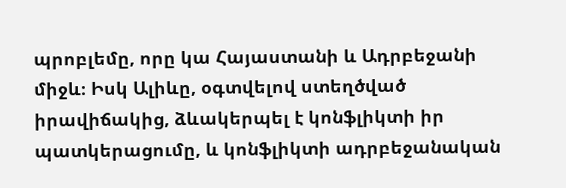պրոբլեմը, որը կա Հայաստանի և Ադրբեջանի միջև։ Իսկ Ալիևը, օգտվելով ստեղծված իրավիճակից, ձևակերպել է կոնֆլիկտի իր պատկերացումը, և կոնֆլիկտի ադրբեջանական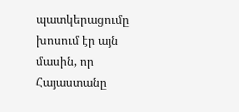պատկերացումը խոսում էր այն մասին, որ Հայաստանը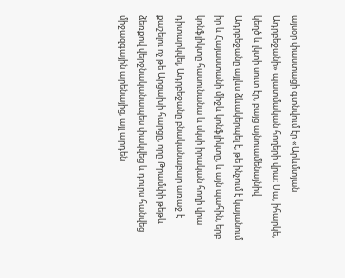այսօր փաստացի գտնվում էր «Արևմտյան Ադրբեջանի» պատմական հողերի վրա։ Սա, իհարկե, կեղծ և լկտի սուտ էր, բայց այնուամենայնիվ Ադրբեջանը այլևս ձևակերպել է, թե ինչում է կայանում իր և Հայաստանի միջև կոնֆլիկտը, և այն պահին, երբ կոնֆլիկտը հասունանա և սկսի իրական հողի վրա դիտարկվել, Ադրբեջանը բնականաբար առաջ է քաշելու ոչ թե Արցախի հարցը, որը Թրամփի թեթև ձեռքով վերջնականապես փակվեց և դուրս հանվեց միջազգային արենայից, այլ արդեն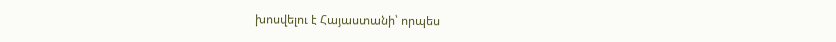խոսվելու է Հայաստանի՝ որպես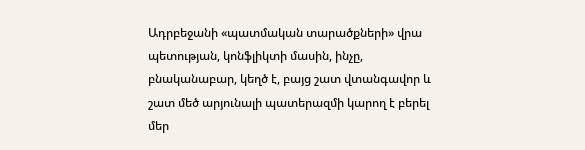Ադրբեջանի «պատմական տարածքների» վրա պետության, կոնֆլիկտի մասին, ինչը, բնականաբար, կեղծ է, բայց շատ վտանգավոր և շատ մեծ արյունալի պատերազմի կարող է բերել մեր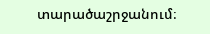տարածաշրջանում։